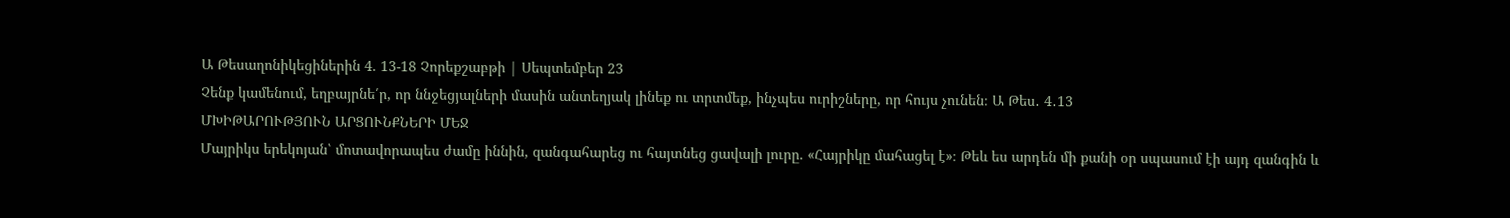Ա Թեսաղոնիկեցիներին 4. 13-18 Չորեքշաբթի | Սեպտեմբեր 23
Չենք կամենում, եղբայրնե՛ր, որ ննջեցյալների մասին անտեղյակ լինեք ու տրտմեք, ինչպես ուրիշները, որ հույս չունեն։ Ա Թես․ 4․13
ՄԽԻԹԱՐՈՒԹՅՈՒՆ ԱՐՑՈՒՆՔՆԵՐԻ ՄԵՋ
Մայրիկս երեկոյան՝ մոտավորապես ժամը իննին, զանգահարեց ու հայտնեց ցավալի լուրը. «Հայրիկը մահացել է»։ Թեև ես արդեն մի քանի օր սպասում էի այդ զանգին և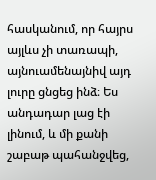հասկանում, որ հայրս այլևս չի տառապի, այնուամենայնիվ այդ լուրը ցնցեց ինձ։ Ես անդադար լաց էի լինում, և մի քանի շաբաթ պահանջվեց,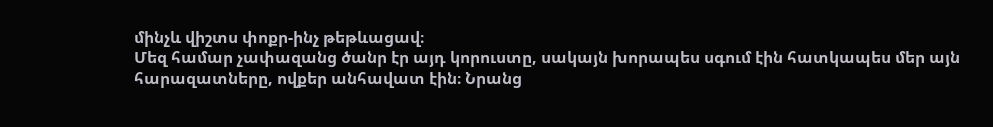մինչև վիշտս փոքր-ինչ թեթևացավ։
Մեզ համար չափազանց ծանր էր այդ կորուստը, սակայն խորապես սգում էին հատկապես մեր այն հարազատները, ովքեր անհավատ էին։ Նրանց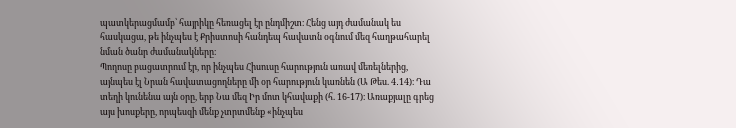պատկերացմամբ՝ հայրիկը հեռացել էր ընդմիշտ։ Հենց այդ ժամանակ ես հասկացա, թե ինչպես է Քրիստոսի հանդեպ հավատն օգնում մեզ հաղթահարել նման ծանր ժամանակները։
Պողոսը բացատրում էր, որ ինչպես Հիսուսը հարություն առավ մեռելներից, այնպես էլ Նրան հավատացողները մի օր հարություն կառնեն (Ա Թես. 4․14)։ Դա տեղի կունենա այն օրը, երբ Նա մեզ Իր մոտ կհավաքի (հ. 16-17)։ Առաքյալը գրեց այս խոսքերը, որպեսզի մենք չտրտմենք «ինչպես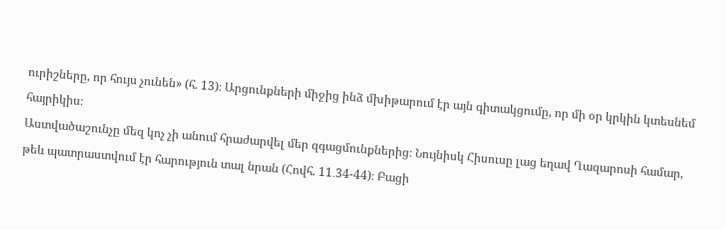ուրիշները, որ հույս չունեն» (հ. 13)։ Արցունքների միջից ինձ մխիթարում էր այն գիտակցումը, որ մի օր կրկին կտեսնեմ հայրիկիս։
Աստվածաշունչը մեզ կոչ չի անում հրաժարվել մեր զգացմունքներից։ Նույնիսկ Հիսուսը լաց եղավ Ղազարոսի համար, թեև պատրաստվում էր հարություն տալ նրան (Հովհ. 11․34-44)։ Բացի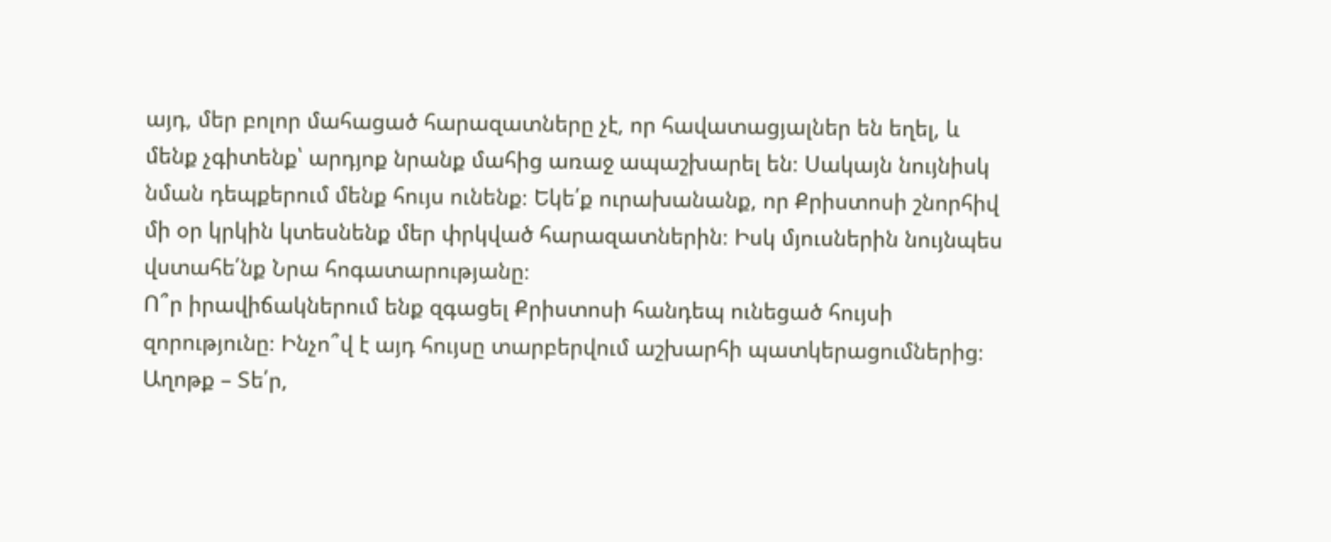այդ, մեր բոլոր մահացած հարազատները չէ, որ հավատացյալներ են եղել, և մենք չգիտենք՝ արդյոք նրանք մահից առաջ ապաշխարել են։ Սակայն նույնիսկ նման դեպքերում մենք հույս ունենք։ Եկե՛ք ուրախանանք, որ Քրիստոսի շնորհիվ մի օր կրկին կտեսնենք մեր փրկված հարազատներին։ Իսկ մյուսներին նույնպես վստահե՛նք Նրա հոգատարությանը։
Ո՞ր իրավիճակներում ենք զգացել Քրիստոսի հանդեպ ունեցած հույսի զորությունը։ Ինչո՞վ է այդ հույսը տարբերվում աշխարհի պատկերացումներից։
Աղոթք – Տե՛ր,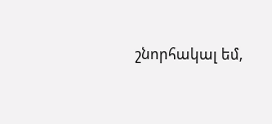շնորհակալ եմ,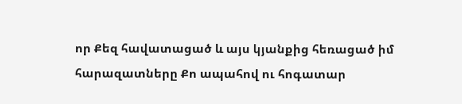որ Քեզ հավատացած և այս կյանքից հեռացած իմ հարազատները Քո ապահով ու հոգատար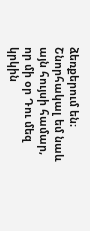ձեռքերում են։ Շնորհակալ եմ նաև այն հույսի համար, որ մի օր Դու մեզ կրկին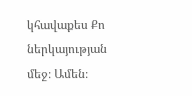կհավաքես Քո ներկայության մեջ։ Ամեն։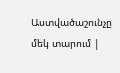Աստվածաշունչը մեկ տարում |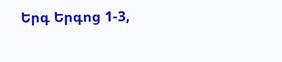Երգ Երգոց 1-3,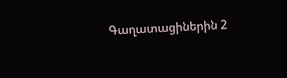Գաղատացիներին 2